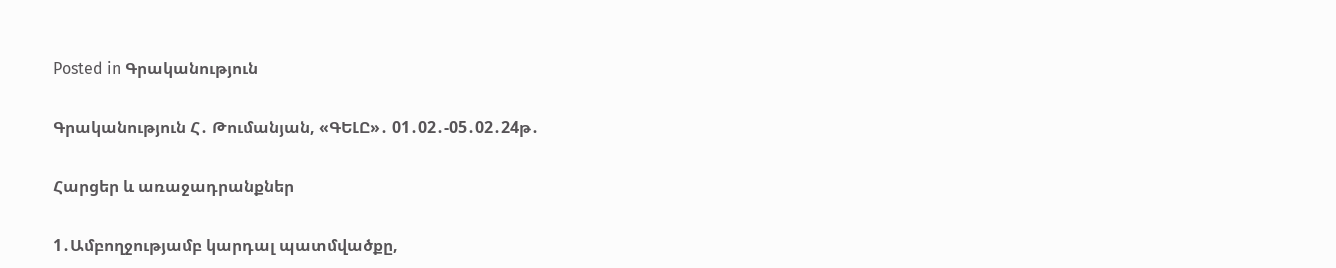Posted in Գրականություն

Գրականություն Հ․ Թումանյան, «ԳԵԼԸ»․ 01․02․-05․02․24թ․

Հարցեր և առաջադրանքներ

1․Ամբողջությամբ կարդալ պատմվածքը,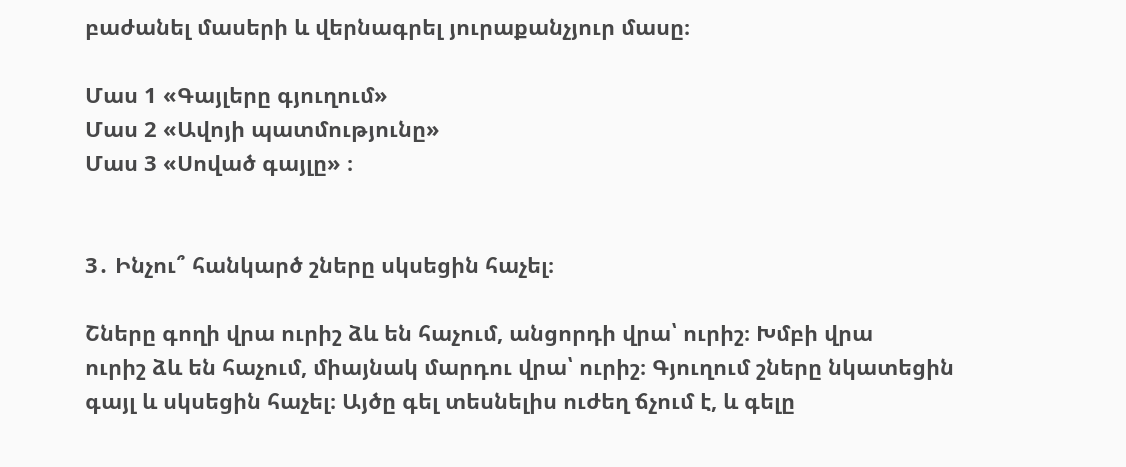բաժանել մասերի և վերնագրել յուրաքանչյուր մասը։

Մաս 1 «Գայլերը գյուղում»
Մաս 2 «Ավոյի պատմությունը»
Մաս 3 «Սոված գայլը» ։


3․ Ինչու՞ հանկարծ շները սկսեցին հաչել։

Շները գողի վրա ուրիշ ձև են հաչում, անցորդի վրա՝ ուրիշ։ Խմբի վրա
ուրիշ ձև են հաչում, միայնակ մարդու վրա՝ ուրիշ։ Գյուղում շները նկատեցին գայլ և սկսեցին հաչել։ Այծը գել տեսնելիս ուժեղ ճչում է, և գելը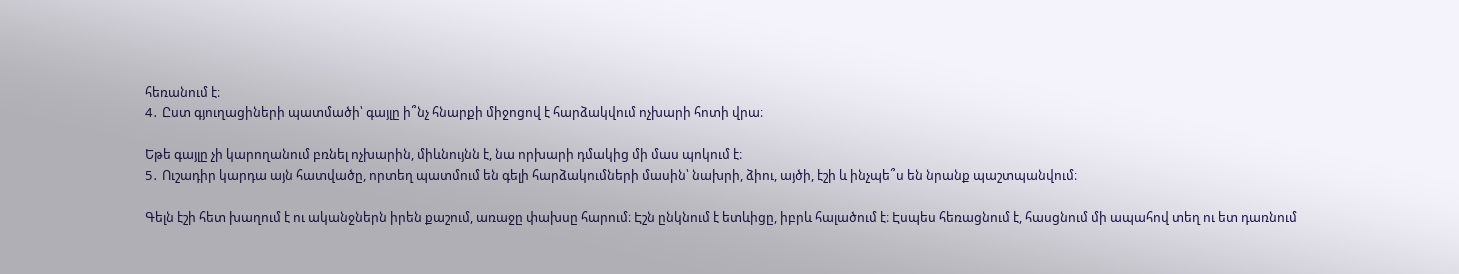հեռանում է։
4․ Ըստ գյուղացիների պատմածի՝ գայլը ի՞նչ հնարքի միջոցով է հարձակվում ոչխարի հոտի վրա։

Եթե գայլը չի կարողանում բռնել ոչխարին, միևնույնն է, նա որխարի դմակից մի մաս պոկում է։
5․ Ուշադիր կարդա այն հատվածը, որտեղ պատմում են գելի հարձակումների մասին՝ նախրի, ձիու, այծի, էշի և ինչպե՞ս են նրանք պաշտպանվում։

Գելն էշի հետ խաղում է ու ականջներն իրեն քաշում, առաջը փախսը հարում։ Էշն ընկնում է ետևիցը, իբրև հալածում է։ Էսպես հեռացնում է, հասցնում մի ապահով տեղ ու ետ դառնում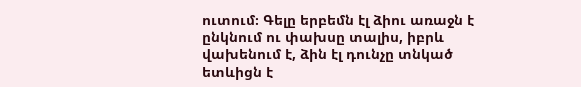ուտում։ Գելը երբեմն էլ ձիու առաջն է ընկնում ու փախսը տալիս, իբրև վախենում է, ձին էլ դունչը տնկած ետևիցն է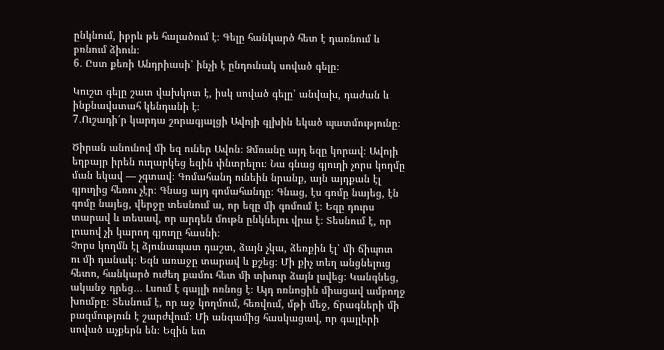ընկնում, իբրև թե հալածում է։ Գելը հանկարծ հետ է դառնում և բռնում ձիուն։
6․ Ըստ քեռի Անդրիասի՝ ինչի է ընդունակ սոված գելը։

Կուշտ գելը շատ վախկոտ է, իսկ սոված գելը՝ անվախ, դաժան և ինքնավստահ կենդանի է։
7․Ուշադի՛ր կարդա շորագյալցի Ավոյի գլխին եկած պատմությունը։

Ծիրան անունով մի եզ ուներ Ավոն։ Ձմռանը այդ եզը կորավ։ Ավոյի եղբայր իրեն ուղարկեց եզին փնտրելու։ Նա գնաց գյուղի չորս կողմը ման եկավ — չգտավ։ Գոմահանդ ունեին նրանք, այն այդքան էլ գյուղից հեռու չէր։ Գնաց այդ գոմահանդը։ Գնաց, էս գոմը նայեց, էն գոմը նայեց, վերջը տեսնում ա, որ եզը մի գոմում է։ Եզը դուրս տարավ և տեսավ, որ արդեն մութն ընկնելու վրա է։ Տեսնում է, որ լուսով չի կարող գյուղը հասնի։
Չորս կողմն էլ ձյունապատ դաշտ, ձայն չկա, ձեռքին էլ՝ մի ճիպոտ
ու մի դանակ։ Եզն առաջը տարավ և քշեց։ Մի քիչ տեղ անցնելուց հետո, հանկարծ ուժեղ քամու հետ մի տխուր ձայն լսվեց։ Կանգնեց, ականջ դրեց․․․ Լսում է գայլի ոռնոց է։ Այդ ոռնոցին միացավ ամբողջ խումբը։ Տեսնում է, որ աջ կողմում, հեռվում, մթի մեջ, ճրագների մի բազմություն է շարժվում։ Մի անգամից հասկացավ, որ գայլերի սոված աչքերն են։ Եզին ետ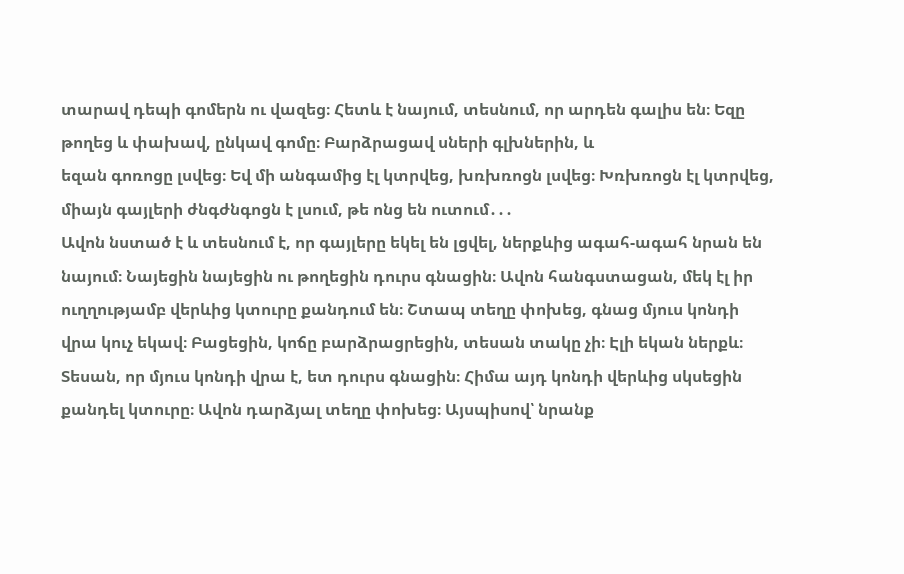տարավ դեպի գոմերն ու վազեց։ Հետև է նայում, տեսնում, որ արդեն գալիս են։ Եզը թողեց և փախավ, ընկավ գոմը։ Բարձրացավ սների գլխներին, և
եզան գոռոցը լսվեց։ Եվ մի անգամից էլ կտրվեց, խռխռոցն լսվեց։ Խռխռոցն էլ կտրվեց, միայն գայլերի ժնգժնգոցն է լսում, թե ոնց են ուտում․․․
Ավոն նստած է և տեսնում է, որ գայլերը եկել են լցվել, ներքևից ագահ-ագահ նրան են նայում։ Նայեցին նայեցին ու թողեցին դուրս գնացին։ Ավոն հանգստացան, մեկ էլ իր ուղղությամբ վերևից կտուրը քանդում են։ Շտապ տեղը փոխեց, գնաց մյուս կոնդի
վրա կուչ եկավ։ Բացեցին, կոճը բարձրացրեցին, տեսան տակը չի։ Էլի եկան ներքև։ Տեսան, որ մյուս կոնդի վրա է, ետ դուրս գնացին։ Հիմա այդ կոնդի վերևից սկսեցին քանդել կտուրը։ Ավոն դարձյալ տեղը փոխեց։ Այսպիսով՝ նրանք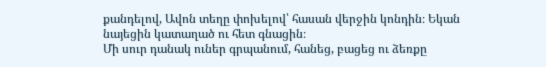քանդելով, Ավոն տեղը փոխելով՝ հասան վերջին կոնդին։ Եկան նայեցին կատաղած ու հետ գնացին։
Մի սուր դանակ ուներ գրպանում, հանեց, բացեց ու ձեռքը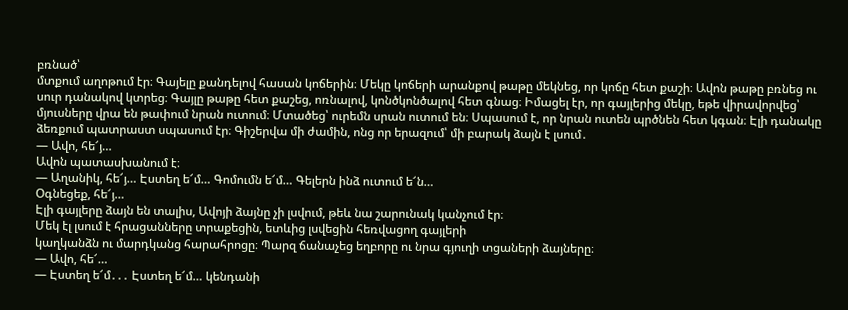բռնած՝
մտքում աղոթում էր։ Գայելը քանդելով հասան կոճերին։ Մեկը կոճերի արանքով թաթը մեկնեց, որ կոճը հետ քաշի։ Ավոն թաթը բռնեց ու սուր դանակով կտրեց։ Գայլը թաթը հետ քաշեց, ոռնալով, կոնծկոնծալով հետ գնաց։ Իմացել էր, որ գայլերից մեկը, եթե վիրավորվեց՝ մյուսները վրա են թափում նրան ուտում։ Մտածեց՝ ուրեմն սրան ուտում են։ Սպասում է, որ նրան ուտեն պրծնեն հետ կգան։ Էլի դանակը ձեռքում պատրաստ սպասում էր։ Գիշերվա մի ժամին, ոնց որ երազում՝ մի բարակ ձայն է լսում․
— Ավո, հե՜յ…
Ավոն պատասխանում է։
— Աղանիկ, հե՜յ… Էստեղ ե՜մ… Գոմումն ե՜մ… Գելերն ինձ ուտում ե՜ն…
Օգնեցեք, հե՜յ…
Էլի գայլերը ձայն են տալիս, Ավոյի ձայնը չի լսվում, թեև նա շարունակ կանչում էր։
Մեկ էլ լսում է հրացանները տրաքեցին, ետևից լսվեցին հեռվացող գայլերի
կաղկանձն ու մարդկանց հարահրոցը։ Պարզ ճանաչեց եղբորը ու նրա գյուղի տցաների ձայները։
— Ավո, հե՜…
— Էստեղ ե՜մ․․․ Էստեղ ե՜մ… կենդանի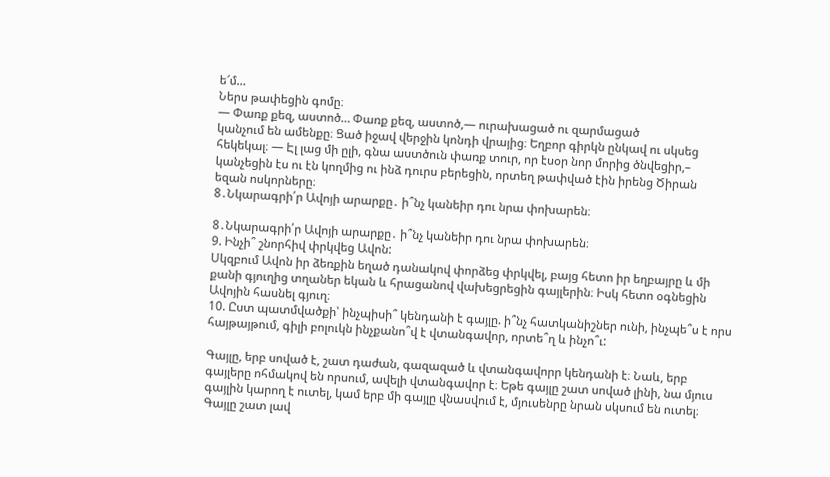ե՜մ…
Ներս թափեցին գոմը։
— Փառք քեզ, աստոծ… Փառք քեզ, աստոծ,— ուրախացած ու զարմացած
կանչում են ամենքը։ Ցած իջավ վերջին կոնդի վրայից։ Եղբոր գիրկն ընկավ ու սկսեց
հեկեկալ։ ― Էլ լաց մի ըլի, գնա աստծուն փառք տուր, որ էսօր նոր մորից ծնվեցիր,–
կանչեցին էս ու էն կողմից ու ինձ դուրս բերեցին, որտեղ թափված էին իրենց Ծիրան
եզան ոսկորները։
8․Նկարագրի՛ր Ավոյի արարքը․ ի՞նչ կանեիր դու նրա փոխարեն։

8․Նկարագրի՛ր Ավոյի արարքը․ ի՞նչ կանեիր դու նրա փոխարեն։
9. Ինչի՞ շնորհիվ փրկվեց Ավոն:
Սկզբում Ավոն իր ձեռքին եղած դանակով փորձեց փրկվել, բայց հետո իր եղբայրը և մի քանի գյուղից տղաներ եկան և հրացանով վախեցրեցին գայլերին։ Իսկ հետո օգնեցին Ավոյին հասնել գյուղ։
10. Ըստ պատմվածքի՝ ինչպիսի՞ կենդանի է գայլը. ի՞նչ հատկանիշներ ունի, ինչպե՞ս է որս հայթայթում, գիլի բոլուկն ինչքանո՞վ է վտանգավոր, որտե՞ղ և ինչո՞ւ:

Գայլը, երբ սոված է, շատ դաժան, գազազած և վտանգավորր կենդանի է։ Նաև, երբ գայլերը ոհմակով են որսում, ավելի վտանգավոր է։ Եթե գայլը շատ սոված լինի, նա մյուս գայլին կարող է ուտել, կամ երբ մի գայլը վնասվում է, մյուսենրը նրան սկսում են ուտել։ Գայլը շատ լավ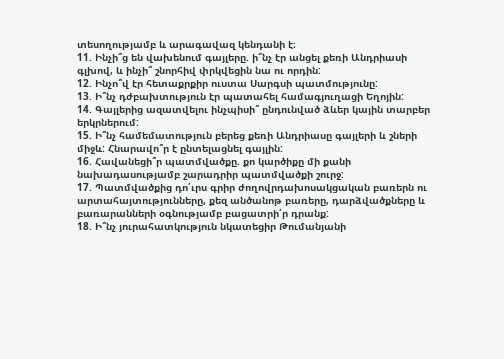տեսողությամբ և արագավազ կենդանի է։
11. Ինչի՞ց են վախենում գայլերը. ի՞նչ էր անցել քեռի Անդրիասի գլխով, և ինչի՞ շնորհիվ փրկվեցին նա ու որդին:
12. Ինչո՞վ էր հետաքրքիր ուստա Սարգսի պատմությունը:
13. Ի՞նչ դժբախտություն էր պատահել համագյուղացի Եղոյին:
14. Գայլերից ազատվելու ինչպիսի՞ ընդունված ձևեր կային տարբեր երկրներում:
15. Ի՞նչ համեմատություն բերեց քեռի Անդրիասը գայլերի և շների միջև: Հնարավո՞ր է ընտելացնել գայլին:
16. Հավանեցի՞ր պատմվածքը. քո կարծիքը մի քանի նախադասությամբ շարադրիր պատմվածքի շուրջ:
17. Պատմվածքից դո՛ւրս գրիր ժողովրդախոսակցական բառերն ու արտահայտությունները, քեզ անծանոթ բառերը, դարձվածքները և բառարանների օգնությամբ բացատրի՛ր դրանք:
18. Ի՞նչ յուրահատկություն նկատեցիր Թումանյանի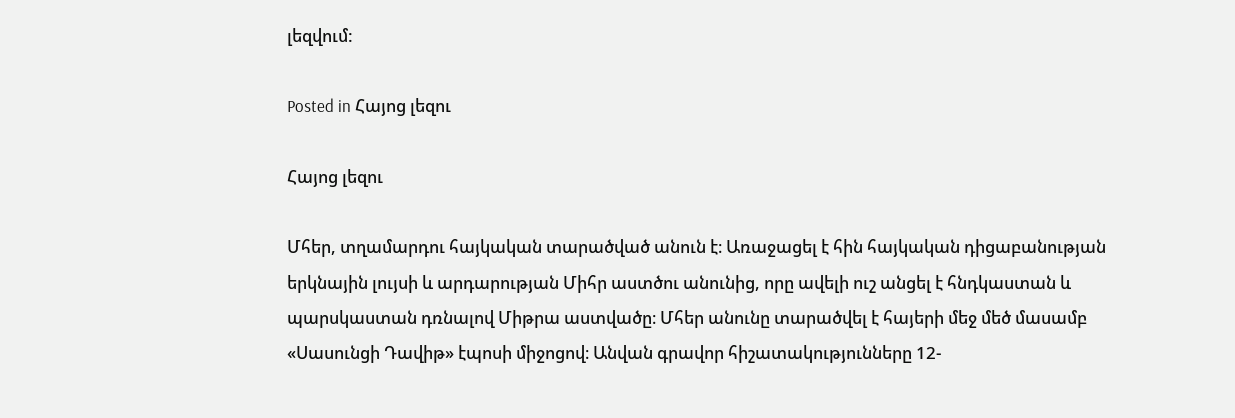լեզվում:

Posted in Հայոց լեզու

Հայոց լեզու

Մհեր, տղամարդու հայկական տարածված անուն է։ Առաջացել է հին հայկական դիցաբանության երկնային լույսի և արդարության Միհր աստծու անունից, որը ավելի ուշ անցել է հնդկաստան և պարսկաստան դռնալով Միթրա աստվածը։ Մհեր անունը տարածվել է հայերի մեջ մեծ մասամբ «Սասունցի Դավիթ» էպոսի միջոցով։ Անվան գրավոր հիշատակությունները 12-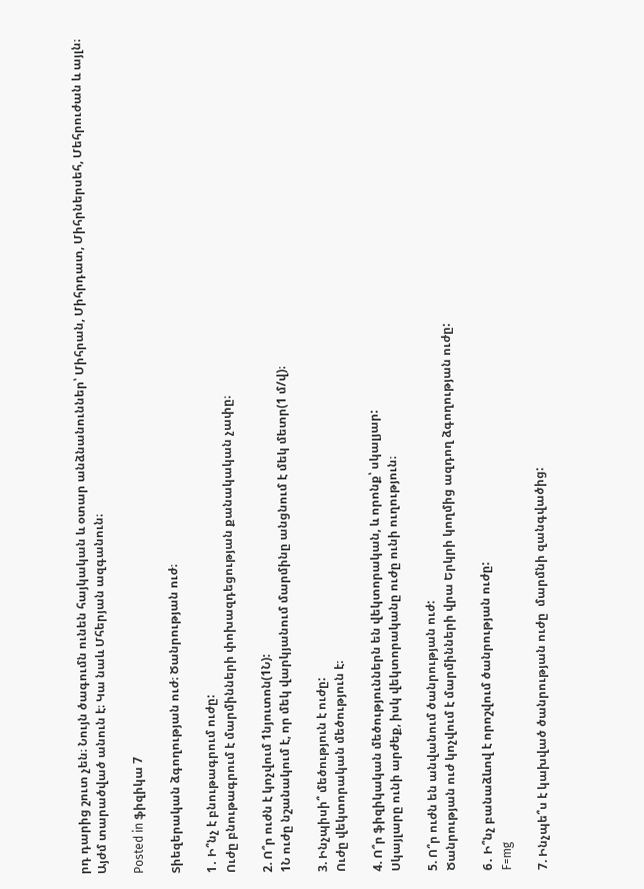րդ դարից շուտ չեն։ Նույն ծագումն ունեն հայկական և օտար անձնանուններ՝ Միհրան, Միհրդատ, Միհրներսեհ, Մեհրուժան և այլն։ Այժմ տարածված անուն է։ Կա նաև Մհերյան ազգանուն։

Posted in ֆիզիկա 7

Տիեզերական ձգողության ուժ։ Ծանրության ուժ։

1․ Ի՞նչ է բնութագրում ուժը:
Ուժը բնութագրում է մարմինների փոխազդեցության քանակական չափը։

2. Ո՞ր ուժն է կոչվում 1նյուտոն(1Ն):
1Ն ուժը նշանակում է, որ մեկ վարկյանում մարմինը անցնում է մեկ մետր(1 մ/վ)։

3. Ինչպիսի՞ մեծություն է ուժը:
Ուժը վեկտորական մեծություն է։

4. Ո՞ր ֆիզիկական մեծություններն են վեկտորական, և որոնք՝ սկալյար:
Սկայլարը ունի արժեք, իսկ վեկտորականը ուժը ունի ուղություն։

5. Ո՞ր ուժն են անվանում ծանրության ուժ:
Ծանրության ուժ կոչվում է մարմինների վրա Երկրի կողմից ազդող ձգողության ուժը:

6․ Ի՞նչ բանաձևով է որոշվում ծանրության ուժը:
F=mg

7. Ինչպե՞ս է կախված ծանրության ուժը  մարմնի զանգվածից: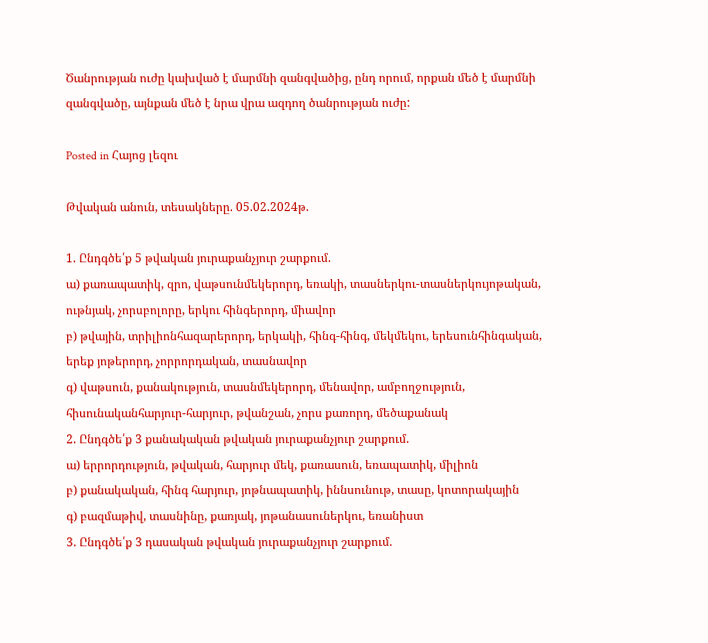Ծանրության ուժը կախված է մարմնի զանգվածից, ընդ որում, որքան մեծ է մարմնի զանգվածը, այնքան մեծ է նրա վրա ազդող ծանրության ուժը:

Posted in Հայոց լեզու

Թվական անուն, տեսակները. 05.02.2024թ.

1. Ընդգծե՛ք 5 թվական յուրաքանչյուր շարքում.
ա) քառապատիկ, զրո, վաթսունմեկերորդ, եռակի, տասներկու-տասներկույոթական, ութնյակ, չորսբոլորը, երկու հինգերորդ, միավոր
բ) թվային, տրիլիոնհազարերորդ, երկակի, հինգ-հինգ, մեկմեկու, երեսունհինգական, երեք յոթերորդ, չորրորդական, տասնավոր
գ) վաթսուն, քանակություն, տասնմեկերորդ, մենավոր, ամբողջություն, հիսունականհարյուր-հարյուր, թվանշան, չորս քառորդ, մեծաքանակ
2. Ընդգծե՛ք 3 քանակական թվական յուրաքանչյուր շարքում.
ա) երրորդություն, թվական, հարյուր մեկ, քառասուն, եռապատիկ, միլիոն
բ) քանակական, հինգ հարյուր, յոթնապատիկ, իննսունութ, տասը, կոտորակային
գ) բազմաթիվ, տասնինը, քառյակ, յոթանասուներկու, եռանիստ
3. Ընդգծե՛ք 3 դասական թվական յուրաքանչյուր շարքում.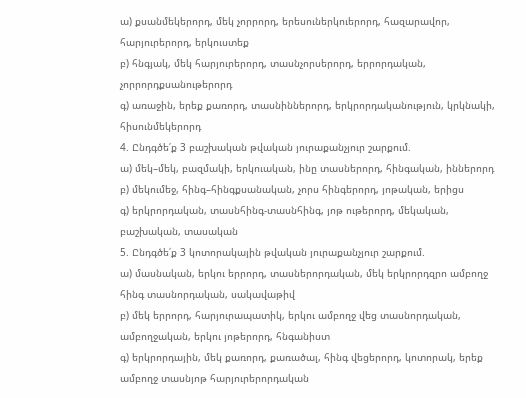ա) քսանմեկերորդ, մեկ չորրորդ, երեսուներկուերորդ, հազարավոր, հարյուրերորդ, երկուստեք
բ) հնգյակ, մեկ հարյուրերորդ, տասնչորսերորդ, երրորդական, չորրորդքսանութերորդ
գ) առաջին, երեք քառորդ, տասնիններորդ, երկրորդականություն, կրկնակի, հիսունմեկերորդ
4. Ընդգծե՛ք 3 բաշխական թվական յուրաքանչյուր շարքում.
ա) մեկ–մեկ, բազմակի, երկուական, ինը տասներորդ, հինգական, իններորդ
բ) մեկումեջ, հինգ–հինգքսանական, չորս հինգերորդ, յոթական, երիցս
գ) երկրորդական, տասնհինգ-տասնհինգ, յոթ ութերորդ, մեկական, բաշխական, տասական
5. Ընդգծե՛ք 3 կոտորակային թվական յուրաքանչյուր շարքում.
ա) մասնական, երկու երրորդ, տասներորդական, մեկ երկրորդզրո ամբողջ հինգ տասնորդական, սակավաթիվ
բ) մեկ երրորդ, հարյուրապատիկ, երկու ամբողջ վեց տասնորդական, ամբողջական, երկու յոթերորդ, հնգանիստ
գ) երկրորդային, մեկ քառորդ, քառածալ, հինգ վեցերորդ, կոտորակ, երեք ամբողջ տասնյոթ հարյուրերորդական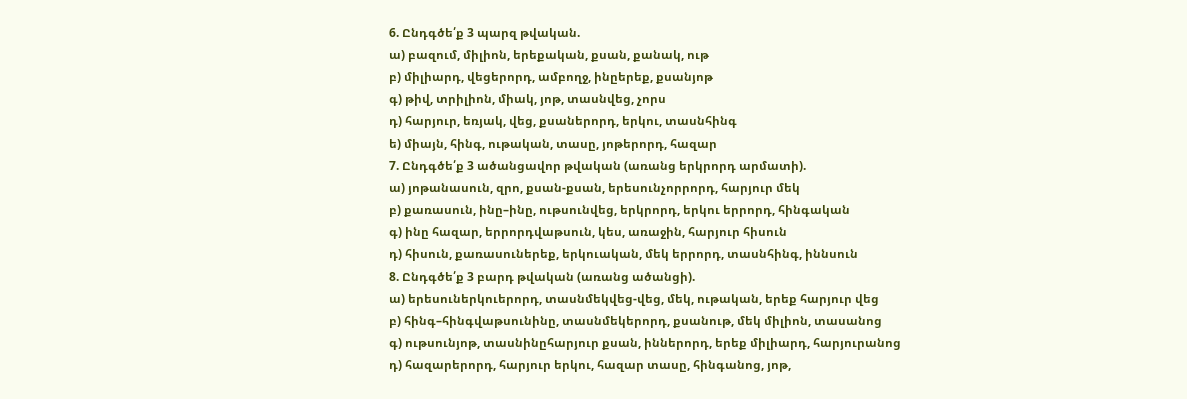6. Ընդգծե՛ք 3 պարզ թվական.
ա) բազում, միլիոն, երեքական, քսան, քանակ, ութ
բ) միլիարդ, վեցերորդ, ամբողջ, ինըերեք, քսանյոթ
գ) թիվ, տրիլիոն, միակ, յոթ, տասնվեց, չորս
դ) հարյուր, եռյակ, վեց, քսաներորդ, երկու, տասնհինգ
ե) միայն, հինգ, ութական, տասը, յոթերորդ, հազար
7. Ընդգծե՛ք 3 ածանցավոր թվական (առանց երկրորդ արմատի).
ա) յոթանասուն, զրո, քսան-քսան, երեսունչորրորդ, հարյուր մեկ
բ) քառասուն, ինը–ինը, ութսունվեց, երկրորդ, երկու երրորդ, հինգական
գ) ինը հազար, երրորդվաթսուն, կես, առաջին, հարյուր հիսուն
դ) հիսուն, քառասուներեք, երկուական, մեկ երրորդ, տասնհինգ, իննսուն
8. Ընդգծե՛ք 3 բարդ թվական (առանց ածանցի).
ա) երեսուներկուերորդ, տասնմեկվեց-վեց, մեկ, ութական, երեք հարյուր վեց
բ) հինգ–հինգվաթսունինը, տասնմեկերորդ, քսանութ, մեկ միլիոն, տասանոց
գ) ութսունյոթ, տասնինըհարյուր քսան, իններորդ, երեք միլիարդ, հարյուրանոց
դ) հազարերորդ, հարյուր երկու, հազար տասը, հինգանոց, յոթ,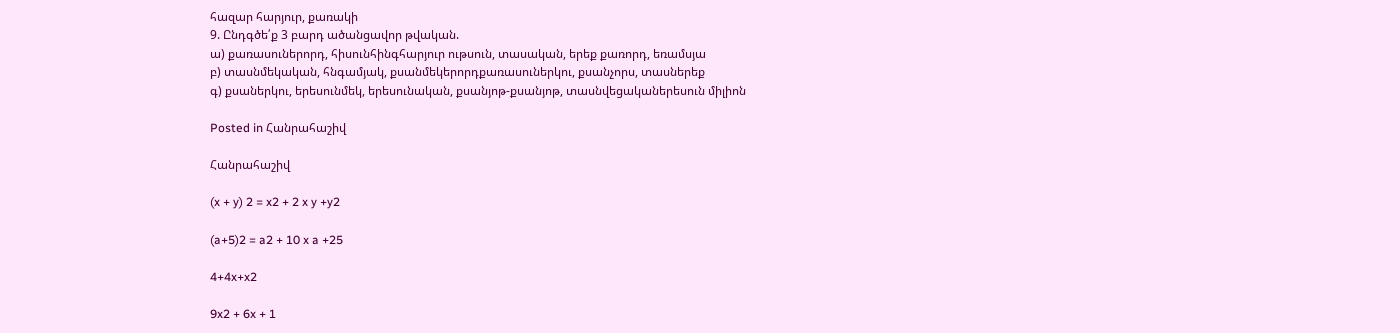հազար հարյուր, քառակի
9. Ընդգծե՛ք 3 բարդ ածանցավոր թվական.
ա) քառասուներորդ, հիսունհինգհարյուր ութսուն, տասական, երեք քառորդ, եռամսյա
բ) տասնմեկական, հնգամյակ, քսանմեկերորդքառասուներկու, քսանչորս, տասներեք
գ) քսաներկու, երեսունմեկ, երեսունական, քսանյոթ-քսանյոթ, տասնվեցականերեսուն միլիոն

Posted in Հանրահաշիվ

Հանրահաշիվ

(x + y) 2 = x2 + 2 x y +y2

(a+5)2 = a2 + 10 x a +25

4+4x+x2

9x2 + 6x + 1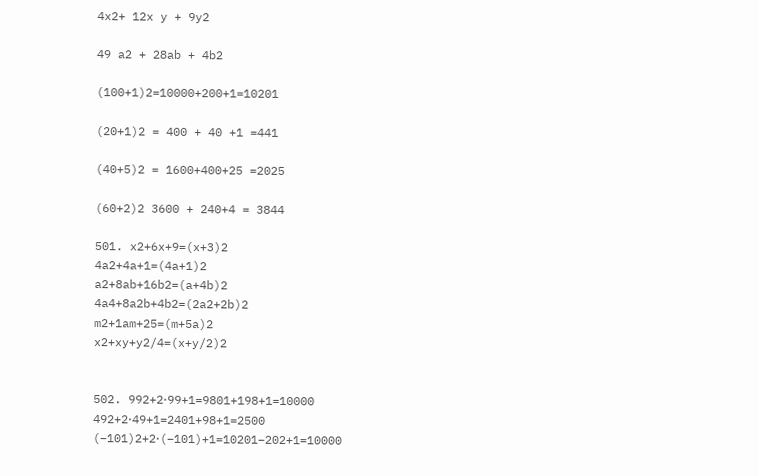4x2+ 12x y + 9y2

49 a2 + 28ab + 4b2

(100+1)2=10000+200+1=10201

(20+1)2 = 400 + 40 +1 =441

(40+5)2 = 1600+400+25 =2025

(60+2)2 3600 + 240+4 = 3844

501. x2+6x+9=(x+3)2
4a2+4a+1=(4a+1)2
a2+8ab+16b2=(a+4b)2
4a4+8a2b+4b2=(2a2+2b)2
m2+1am+25=(m+5a)2
x2+xy+y2/4=(x+y/2)2


502. 992+2⋅99+1=9801+198+1=10000
492+2⋅49+1=2401+98+1=2500
(−101)2+2⋅(−101)+1=10201−202+1=10000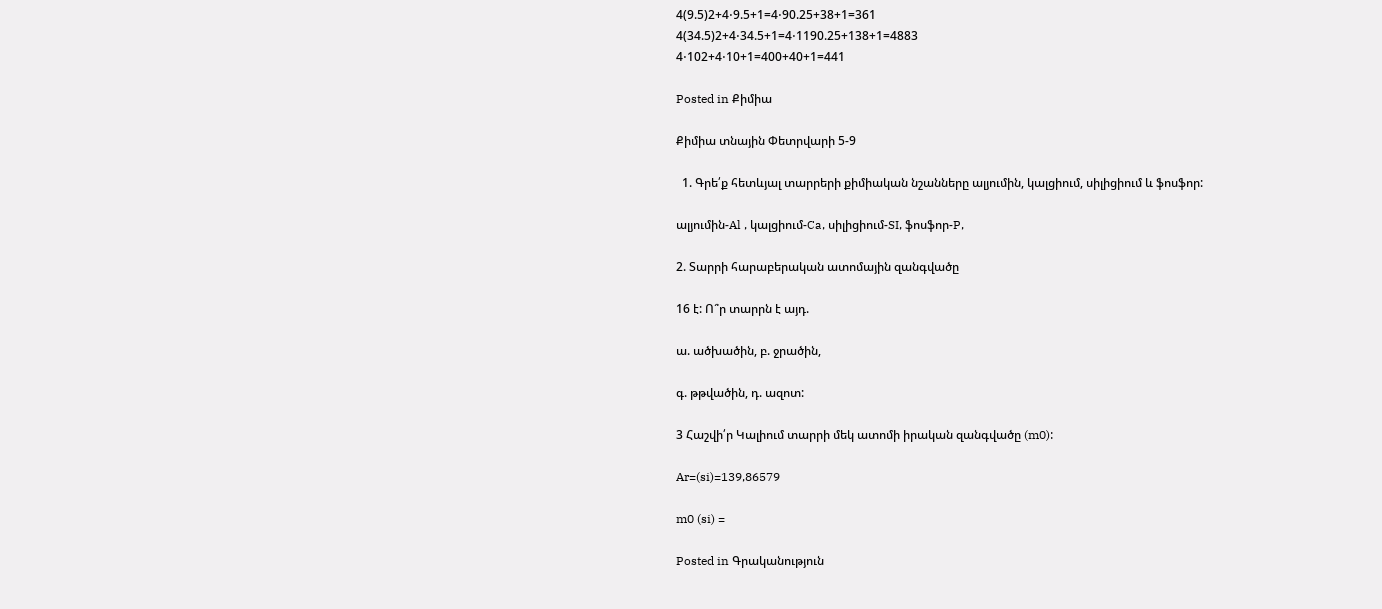4(9.5)2+4⋅9.5+1=4⋅90.25+38+1=361
4(34.5)2+4⋅34.5+1=4⋅1190.25+138+1=4883
4⋅102+4⋅10+1=400+40+1=441

Posted in Քիմիա

Քիմիա տնային Փետրվարի 5-9

  1. Գրե՛ք հետևյալ տարրերի քիմիական նշանները ալյումին, կալցիում, սիլիցիում և ֆոսֆոր:

ալյումին-Al , կալցիում-Ca, սիլիցիում-SI, ֆոսֆոր-P,

2. Տարրի հարաբերական ատոմային զանգվածը

16 է: Ո՞ր տարրն է այդ.

ա. ածխածին, բ. ջրածին,

գ. թթվածին, դ. ազոտ:

3 Հաշվի՛ր Կալիում տարրի մեկ ատոմի իրական զանգվածը (m0):

Ar=(si)=139,86579

m0 (si) =

Posted in Գրականություն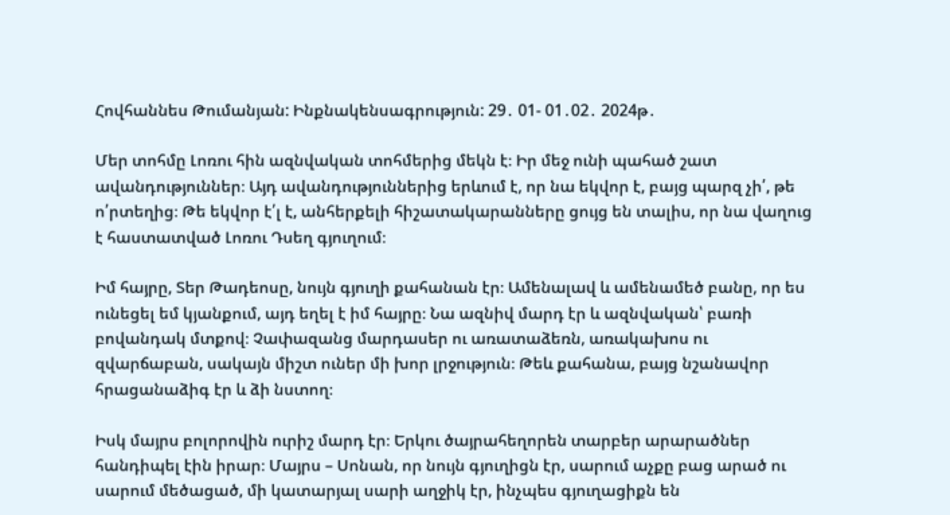Հովհաննես Թումանյան: Ինքնակենսագրություն: 29․ 01- 01․02․ 2024թ․

Մեր տոհմը Լոռու հին ազնվական տոհմերից մեկն է։ Իր մեջ ունի պահած շատ ավանդություններ։ Այդ ավանդություններից երևում է, որ նա եկվոր է, բայց պարզ չի՛, թե ո՛րտեղից։ Թե եկվոր է՛լ է, անհերքելի հիշատակարանները ցույց են տալիս, որ նա վաղուց է հաստատված Լոռու Դսեղ գյուղում։

Իմ հայրը, Տեր Թադեոսը, նույն գյուղի քահանան էր։ Ամենալավ և ամենամեծ բանը, որ ես ունեցել եմ կյանքում, այդ եղել է իմ հայրը։ Նա ազնիվ մարդ էր և ազնվական՝ բառի բովանդակ մտքով։ Չափազանց մարդասեր ու առատաձեռն, առակախոս ու զվարճաբան, սակայն միշտ ուներ մի խոր լրջություն։ Թեև քահանա, բայց նշանավոր հրացանաձիգ էր և ձի նստող։

Իսկ մայրս բոլորովին ուրիշ մարդ էր։ Երկու ծայրահեղորեն տարբեր արարածներ հանդիպել էին իրար։ Մայրս – Սոնան, որ նույն գյուղիցն էր, սարում աչքը բաց արած ու սարում մեծացած, մի կատարյալ սարի աղջիկ էր, ինչպես գյուղացիքն են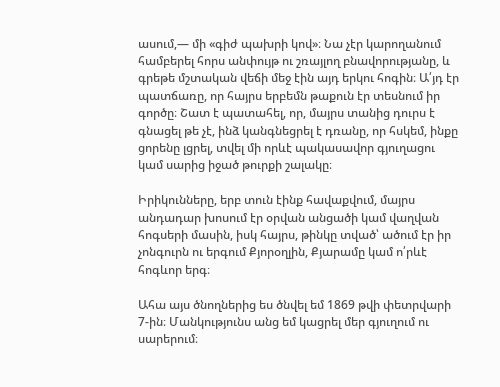ասում,— մի «գիժ պախրի կով»։ Նա չէր կարողանում համբերել հորս անփույթ ու շռայլող բնավորությանը, և գրեթե մշտական վեճի մեջ էին այդ երկու հոգին։ Ա՛յդ էր պատճառը, որ հայրս երբեմն թաքուն էր տեսնում իր գործը։ Շատ է պատահել, որ, մայրս տանից դուրս է գնացել թե չէ, ինձ կանգնեցրել է դռանը, որ հսկեմ, ինքը ցորենը լցրել, տվել մի որևէ պակասավոր գյուղացու կամ սարից իջած թուրքի շալակը։

Իրիկունները, երբ տուն էինք հավաքվում, մայրս անդադար խոսում էր օրվան անցածի կամ վաղվան հոգսերի մասին, իսկ հայրս, թինկը տված՝ ածում էր իր չոնգուրն ու երգում Քյորօղլին, Քյարամը կամ ո՛րևէ հոգևոր երգ։

Ահա այս ծնողներից ես ծնվել եմ 1869 թվի փետրվարի 7-ին։ Մանկությունս անց եմ կացրել մեր գյուղում ու սարերում։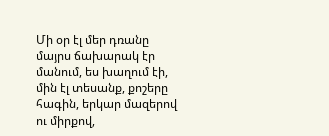Մի օր էլ մեր դռանը մայրս ճախարակ էր մանում, ես խաղում էի, մին էլ տեսանք, քոշերը հագին, երկար մազերով ու միրքով,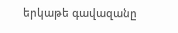երկաթե գավազանը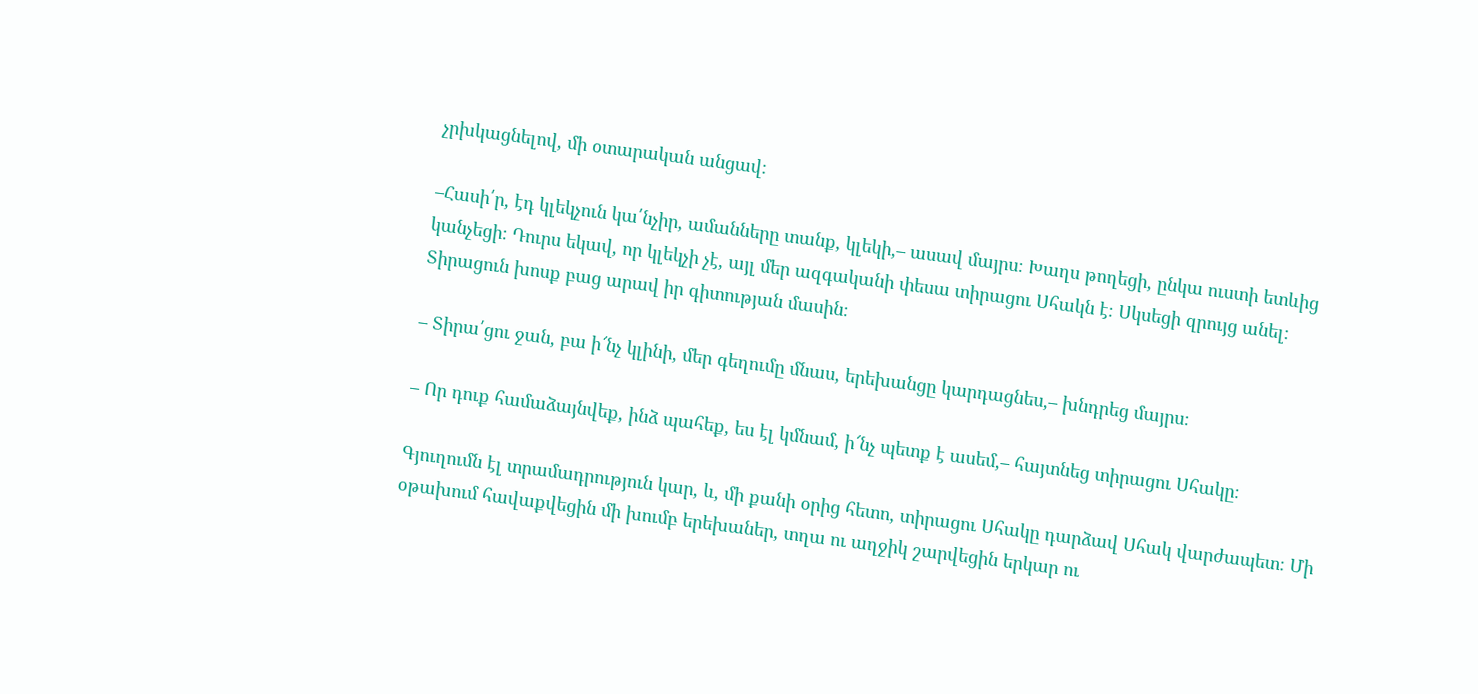չրխկացնելով, մի օտարական անցավ։

–Հասի՛ր, էդ կլեկչուն կա՛նչիր, ամանները տանք, կլեկի,– ասավ մայրս։ Խաղս թողեցի, ընկա ուստի ետևից կանչեցի։ Դուրս եկավ, որ կլեկչի չէ, այլ մեր ազգականի փեսա տիրացու Սհակն է։ Սկսեցի զրույց անել։ Տիրացուն խոսք բաց արավ իր գիտության մասին։

– Տիրա՛ցու ջան, բա ի՜նչ կլինի, մեր գեղումը մնաս, երեխանցը կարդացնես,– խնդրեց մայրս։

– Որ դուք համաձայնվեք, ինձ պահեք, ես էլ կմնամ, ի՜նչ պետք է ասեմ,– հայտնեց տիրացու Սհակը։

Գյուղումն էլ տրամադրություն կար, և, մի քանի օրից հետո, տիրացու Սհակը դարձավ Սհակ վարժապետ։ Մի օթախում հավաքվեցին մի խումբ երեխաներ, տղա ու աղջիկ շարվեցին երկար ու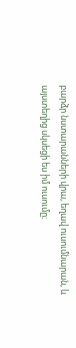բարձր նստարանների վրա, եղավ ուսումնարան, և այստեղից սկսեցի ես իմ ուսումը։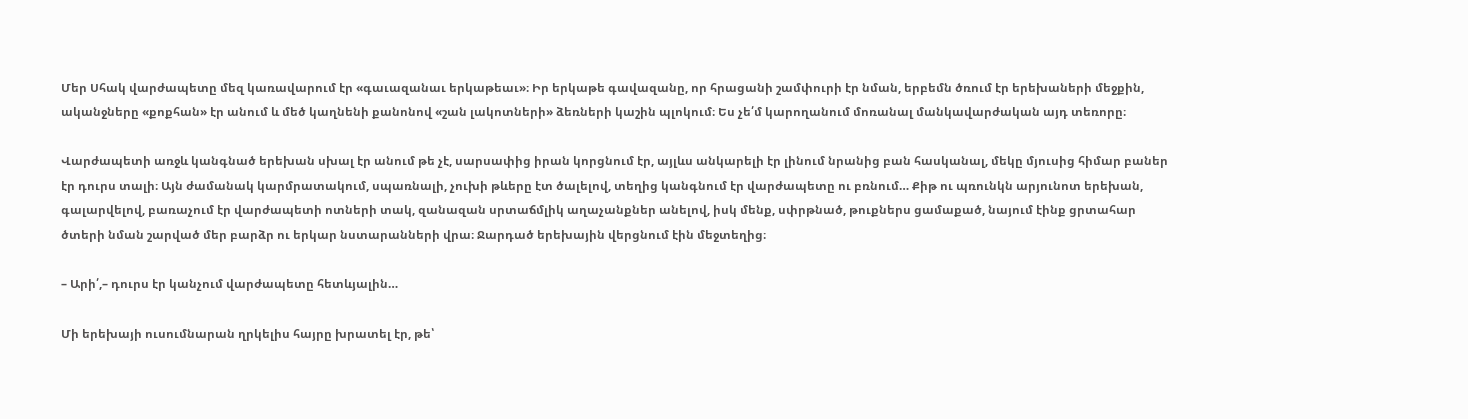Մեր Սհակ վարժապետը մեզ կառավարում էր «գաւազանաւ երկաթեաւ»։ Իր երկաթե գավազանը, որ հրացանի շամփուրի էր նման, երբեմն ծռում էր երեխաների մեջքին, ականջները «քոքհան» էր անում և մեծ կաղնենի քանոնով «շան լակոտների» ձեռների կաշին պլոկում։ Ես չե՛մ կարողանում մոռանալ մանկավարժական այդ տեռորը։

Վարժապետի առջև կանգնած երեխան սխալ էր անում թե չէ, սարսափից իրան կորցնում էր, այլևս անկարելի էր լինում նրանից բան հասկանալ, մեկը մյուսից հիմար բաներ էր դուրս տալի։ Այն ժամանակ կարմրատակում, սպառնալի, չուխի թևերը էտ ծալելով, տեղից կանգնում էր վարժապետը ու բռնում… Քիթ ու պռունկն արյունոտ երեխան, գալարվելով, բառաչում էր վարժապետի ոտների տակ, զանազան սրտաճմլիկ աղաչանքներ անելով, իսկ մենք, սփրթնած, թուքներս ցամաքած, նայում էինք ցրտահար ծտերի նման շարված մեր բարձր ու երկար նստարանների վրա։ Ջարդած երեխային վերցնում էին մեջտեղից։

– Արի՛,– դուրս էր կանչում վարժապետը հետևյալին…

Մի երեխայի ուսումնարան ղրկելիս հայրը խրատել էր, թե՝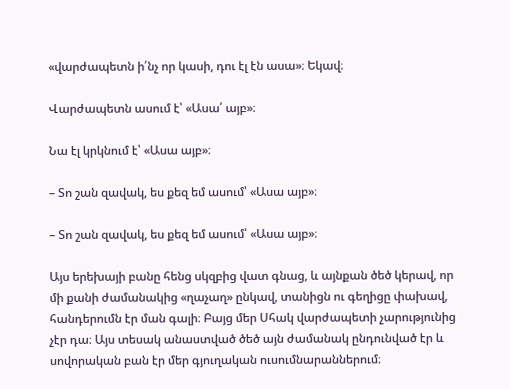«վարժապետն ի՛նչ որ կասի, դու էլ էն ասա»։ Եկավ։

Վարժապետն ասում է՝ «Ասա՛ այբ»։

Նա էլ կրկնում է՝ «Ասա այբ»։

– Տո շան զավակ, ես քեզ եմ ասում՝ «Ասա այբ»։

– Տո շան զավակ, ես քեզ եմ ասում՝ «Ասա այբ»։

Այս երեխայի բանը հենց սկզբից վատ գնաց, և այնքան ծեծ կերավ, որ մի քանի ժամանակից «ղաչաղ» ընկավ, տանիցն ու գեղիցը փախավ, հանդերումն էր ման գալի։ Բայց մեր Սհակ վարժապետի չարությունից չէր դա։ Այս տեսակ անաստված ծեծ այն ժամանակ ընդունված էր և սովորական բան էր մեր գյուղական ուսումնարաններում։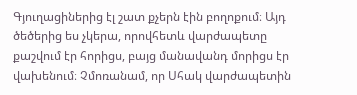Գյուղացիներից էլ շատ քչերն էին բողոքում։ Այդ ծեծերից ես չկերա, որովհետև վարժապետը քաշվում էր հորիցս, բայց մանավանդ մորիցս էր վախենում։ Չմոռանամ, որ Սհակ վարժապետին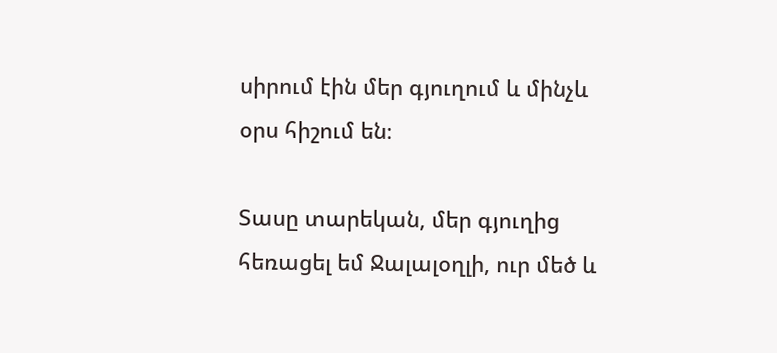սիրում էին մեր գյուղում և մինչև օրս հիշում են։

Տասը տարեկան, մեր գյուղից հեռացել եմ Ջալալօղլի, ուր մեծ և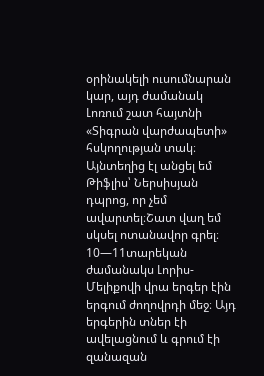օրինակելի ուսումնարան կար, այդ ժամանակ Լոռում շատ հայտնի «Տիգրան վարժապետի» հսկողության տակ։ Այնտեղից էլ անցել եմ Թիֆլիս՝ Ներսիսյան դպրոց, որ չեմ ավարտել։Շատ վաղ եմ սկսել ոտանավոր գրել։ 10—11տարեկան ժամանակս Լորիս-Մելիքովի վրա երգեր էին երգում ժողովրդի մեջ։ Այդ երգերին տներ էի ավելացնում և գրում էի զանազան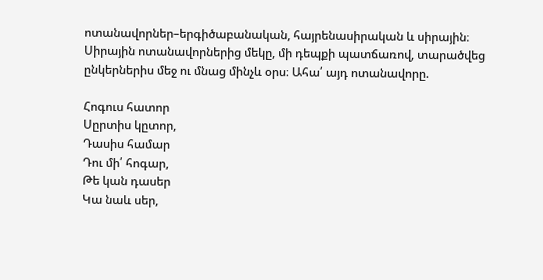ոտանավորներ–երգիծաբանական, հայրենասիրական և սիրային։ Սիրային ոտանավորներից մեկը, մի դեպքի պատճառով, տարածվեց ընկերներիս մեջ ու մնաց մինչև օրս։ Ահա՛ այդ ոտանավորը.

Հոգուս հատոր
Սըրտիս կըտոր,
Դասիս համար
Դու մի՛ հոգար,
Թե կան դասեր
Կա նաև սեր,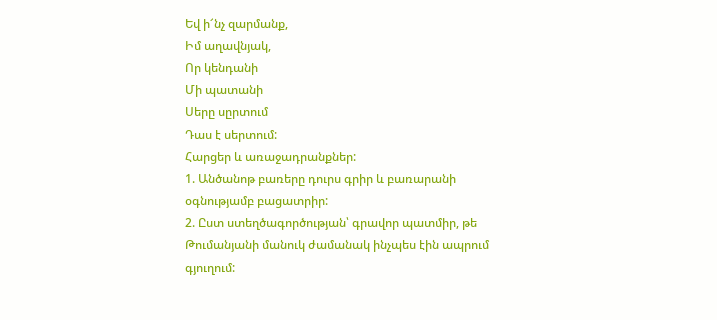Եվ ի՜նչ զարմանք,
Իմ աղավնյակ,
Որ կենդանի
Մի պատանի
Սերը սըրտում
Դաս է սերտում:
Հարցեր և առաջադրանքներ:
1. Անծանոթ բառերը դուրս գրիր և բառարանի օգնությամբ բացատրիր:
2. Ըստ ստեղծագործության՝ գրավոր պատմիր, թե Թումանյանի մանուկ ժամանակ ինչպես էին ապրում գյուղում: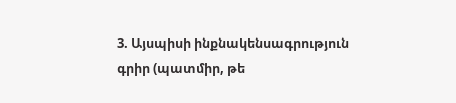3. Այսպիսի ինքնակենսագրություն գրիր (պատմիր, թե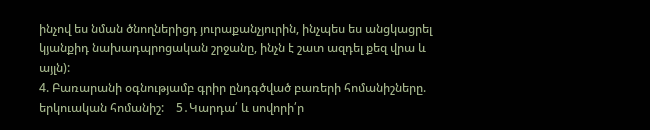ինչով ես նման ծնողներիցդ յուրաքանչյուրին, ինչպես ես անցկացրել կյանքիդ նախադպրոցական շրջանը, ինչն է շատ ազդել քեզ վրա և այլն):
4. Բառարանի օգնությամբ գրիր ընդգծված բառերի հոմանիշները. երկուական հոմանիշ:    5․Կարդա՛ և սովորի՛ր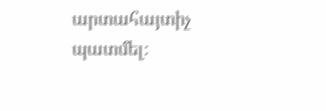արտահայտիչ պատմել։